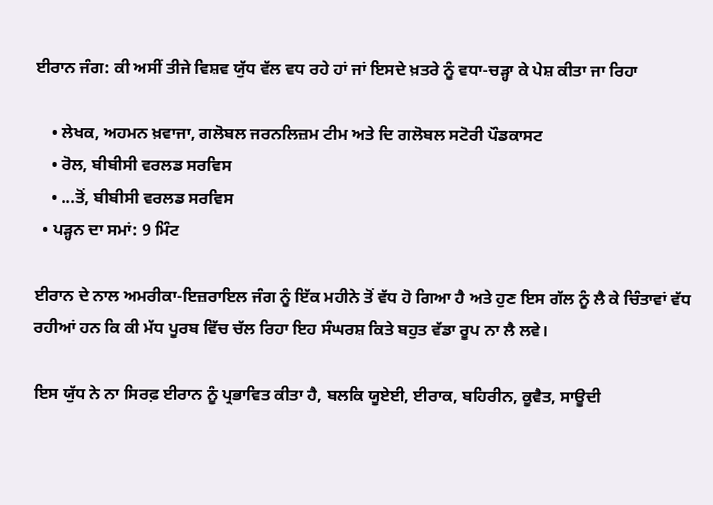ਈਰਾਨ ਜੰਗ: ਕੀ ਅਸੀਂ ਤੀਜੇ ਵਿਸ਼ਵ ਯੁੱਧ ਵੱਲ ਵਧ ਰਹੇ ਹਾਂ ਜਾਂ ਇਸਦੇ ਖ਼ਤਰੇ ਨੂੰ ਵਧਾ-ਚੜ੍ਹਾ ਕੇ ਪੇਸ਼ ਕੀਤਾ ਜਾ ਰਿਹਾ

    • ਲੇਖਕ, ਅਹਮਨ ਖ਼ਵਾਜਾ, ਗਲੋਬਲ ਜਰਨਲਿਜ਼ਮ ਟੀਮ ਅਤੇ ਦਿ ਗਲੋਬਲ ਸਟੋਰੀ ਪੌਡਕਾਸਟ
    • ਰੋਲ, ਬੀਬੀਸੀ ਵਰਲਡ ਸਰਵਿਸ
    • ...ਤੋਂ, ਬੀਬੀਸੀ ਵਰਲਡ ਸਰਵਿਸ
  • ਪੜ੍ਹਨ ਦਾ ਸਮਾਂ: 9 ਮਿੰਟ

ਈਰਾਨ ਦੇ ਨਾਲ ਅਮਰੀਕਾ-ਇਜ਼ਰਾਇਲ ਜੰਗ ਨੂੰ ਇੱਕ ਮਹੀਨੇ ਤੋਂ ਵੱਧ ਹੋ ਗਿਆ ਹੈ ਅਤੇ ਹੁਣ ਇਸ ਗੱਲ ਨੂੰ ਲੈ ਕੇ ਚਿੰਤਾਵਾਂ ਵੱਧ ਰਹੀਆਂ ਹਨ ਕਿ ਕੀ ਮੱਧ ਪੂਰਬ ਵਿੱਚ ਚੱਲ ਰਿਹਾ ਇਹ ਸੰਘਰਸ਼ ਕਿਤੇ ਬਹੁਤ ਵੱਡਾ ਰੂਪ ਨਾ ਲੈ ਲਵੇ।

ਇਸ ਯੁੱਧ ਨੇ ਨਾ ਸਿਰਫ਼ ਈਰਾਨ ਨੂੰ ਪ੍ਰਭਾਵਿਤ ਕੀਤਾ ਹੈ, ਬਲਕਿ ਯੂਏਈ, ਈਰਾਕ, ਬਹਿਰੀਨ, ਕੂਵੈਤ, ਸਾਊਦੀ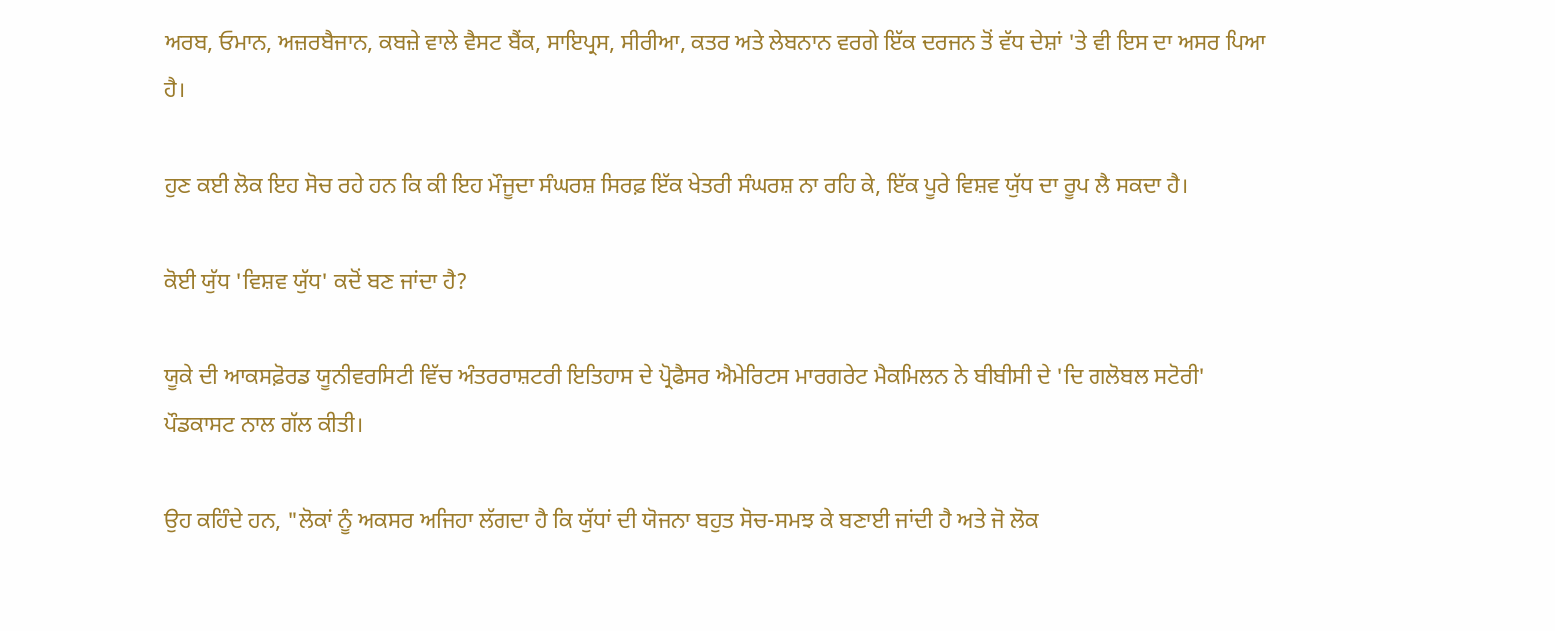ਅਰਬ, ਓਮਾਨ, ਅਜ਼ਰਬੈਜਾਨ, ਕਬਜ਼ੇ ਵਾਲੇ ਵੈਸਟ ਬੈਂਕ, ਸਾਇਪ੍ਰਸ, ਸੀਰੀਆ, ਕਤਰ ਅਤੇ ਲੇਬਨਾਨ ਵਰਗੇ ਇੱਕ ਦਰਜਨ ਤੋਂ ਵੱਧ ਦੇਸ਼ਾਂ 'ਤੇ ਵੀ ਇਸ ਦਾ ਅਸਰ ਪਿਆ ਹੈ।

ਹੁਣ ਕਈ ਲੋਕ ਇਹ ਸੋਚ ਰਹੇ ਹਨ ਕਿ ਕੀ ਇਹ ਮੌਜੂਦਾ ਸੰਘਰਸ਼ ਸਿਰਫ਼ ਇੱਕ ਖੇਤਰੀ ਸੰਘਰਸ਼ ਨਾ ਰਹਿ ਕੇ, ਇੱਕ ਪੂਰੇ ਵਿਸ਼ਵ ਯੁੱਧ ਦਾ ਰੂਪ ਲੈ ਸਕਦਾ ਹੈ।

ਕੋਈ ਯੁੱਧ 'ਵਿਸ਼ਵ ਯੁੱਧ' ਕਦੋਂ ਬਣ ਜਾਂਦਾ ਹੈ?

ਯੂਕੇ ਦੀ ਆਕਸਫ਼ੋਰਡ ਯੂਨੀਵਰਸਿਟੀ ਵਿੱਚ ਅੰਤਰਰਾਸ਼ਟਰੀ ਇਤਿਹਾਸ ਦੇ ਪ੍ਰੋਫੈਸਰ ਐਮੇਰਿਟਸ ਮਾਰਗਰੇਟ ਮੈਕਮਿਲਨ ਨੇ ਬੀਬੀਸੀ ਦੇ 'ਦਿ ਗਲੋਬਲ ਸਟੋਰੀ' ਪੌਡਕਾਸਟ ਨਾਲ ਗੱਲ ਕੀਤੀ।

ਉਹ ਕਹਿੰਦੇ ਹਨ, "ਲੋਕਾਂ ਨੂੰ ਅਕਸਰ ਅਜਿਹਾ ਲੱਗਦਾ ਹੈ ਕਿ ਯੁੱਧਾਂ ਦੀ ਯੋਜਨਾ ਬਹੁਤ ਸੋਚ-ਸਮਝ ਕੇ ਬਣਾਈ ਜਾਂਦੀ ਹੈ ਅਤੇ ਜੋ ਲੋਕ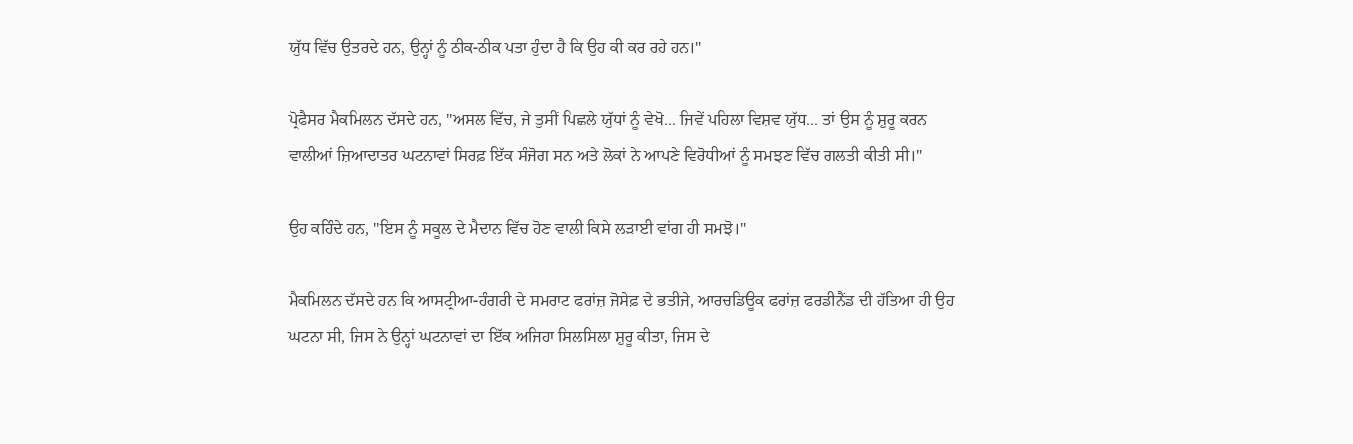ਯੁੱਧ ਵਿੱਚ ਉਤਰਦੇ ਹਨ, ਉਨ੍ਹਾਂ ਨੂੰ ਠੀਕ-ਠੀਕ ਪਤਾ ਹੁੰਦਾ ਹੈ ਕਿ ਉਹ ਕੀ ਕਰ ਰਹੇ ਹਨ।"

ਪ੍ਰੋਫੈਸਰ ਮੈਕਮਿਲਨ ਦੱਸਦੇ ਹਨ, "ਅਸਲ ਵਿੱਚ, ਜੇ ਤੁਸੀਂ ਪਿਛਲੇ ਯੁੱਧਾਂ ਨੂੰ ਵੇਖੋ... ਜਿਵੇਂ ਪਹਿਲਾ ਵਿਸ਼ਵ ਯੁੱਧ... ਤਾਂ ਉਸ ਨੂੰ ਸ਼ੁਰੂ ਕਰਨ ਵਾਲੀਆਂ ਜ਼ਿਆਦਾਤਰ ਘਟਨਾਵਾਂ ਸਿਰਫ਼ ਇੱਕ ਸੰਜੋਗ ਸਨ ਅਤੇ ਲੋਕਾਂ ਨੇ ਆਪਣੇ ਵਿਰੋਧੀਆਂ ਨੂੰ ਸਮਝਣ ਵਿੱਚ ਗਲਤੀ ਕੀਤੀ ਸੀ।"

ਉਹ ਕਹਿੰਦੇ ਹਨ, "ਇਸ ਨੂੰ ਸਕੂਲ ਦੇ ਮੈਦਾਨ ਵਿੱਚ ਹੋਣ ਵਾਲੀ ਕਿਸੇ ਲੜਾਈ ਵਾਂਗ ਹੀ ਸਮਝੋ।"

ਮੈਕਮਿਲਨ ਦੱਸਦੇ ਹਨ ਕਿ ਆਸਟ੍ਰੀਆ-ਹੰਗਰੀ ਦੇ ਸਮਰਾਟ ਫਰਾਂਜ਼ ਜੋਸੇਫ਼ ਦੇ ਭਤੀਜੇ, ਆਰਚਡਿਊਕ ਫਰਾਂਜ਼ ਫਰਡੀਨੈਂਡ ਦੀ ਹੱਤਿਆ ਹੀ ਉਹ ਘਟਨਾ ਸੀ, ਜਿਸ ਨੇ ਉਨ੍ਹਾਂ ਘਟਨਾਵਾਂ ਦਾ ਇੱਕ ਅਜਿਹਾ ਸਿਲਸਿਲਾ ਸ਼ੁਰੂ ਕੀਤਾ, ਜਿਸ ਦੇ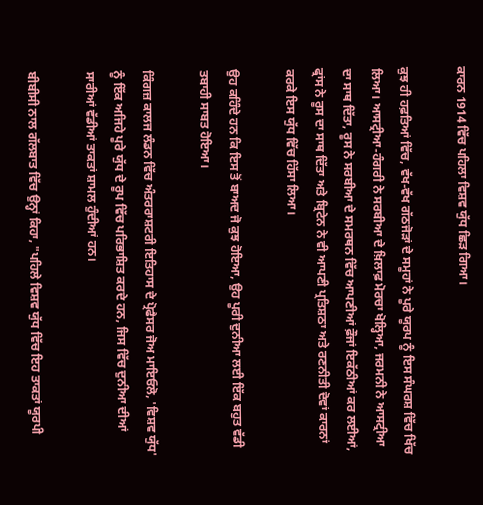ਕਾਰਨ 1914 ਵਿੱਚ ਪਹਿਲਾ ਵਿਸ਼ਵ ਯੁੱਧ ਛਿੜ ਗਿਆ।

ਕੁਝ ਹੀ ਹਫ਼ਤਿਆਂ ਵਿੱਚ, ਵੱਖ-ਵੱਖ ਗੱਠਜੋੜਾਂ ਦੇ ਸਮੂਹਾਂ ਨੇ ਪੂਰੇ ਯੂਰਪ ਨੂੰ ਇਸ ਸੰਘਰਸ਼ ਵਿੱਚ ਖਿੱਚ ਲਿਆ। ਆਸਟ੍ਰੀਆ-ਹੰਗਰੀ ਨੇ ਸਰਬੀਆ ਦੇ ਖ਼ਿਲਾਫ਼ ਮੋਰਚਾ ਖੋਲ੍ਹਿਆ, ਜਰਮਨੀ ਨੇ ਆਸਟ੍ਰੀਆ ਦਾ ਸਾਥ ਦਿੱਤਾ, ਰੂਸ ਨੇ ਸਰਬੀਆ ਦੇ ਸਮਰਥਨ ਵਿੱਚ ਆਪਣੀਆਂ ਫ਼ੌਜਾਂ ਇਕੱਠੀਆਂ ਕਰ ਲਈਆਂ, ਫ੍ਰਾਂਸ ਨੇ ਰੂਸ ਦਾ ਸਾਥ ਦਿੱਤਾ ਅਤੇ ਬ੍ਰਿਟੇਨ ਨੇ ਵੀ ਆਪਣੀ ਪ੍ਰਤਿਸ਼ਠਾ ਅਤੇ ਰਣਨੀਤੀ ਦੋਵਾਂ ਕਾਰਨਾਂ ਕਰਕੇ ਇਸ ਯੁੱਧ ਵਿੱਚ ਹਿੱਸਾ ਲਿਆ।

ਉਹ ਕਹਿੰਦੇ ਹਨ ਕਿ ਇਸ ਤੋਂ ਬਾਅਦ ਜੋ ਕੁਝ ਹੋਇਆ, ਉਹ ਪੂਰੀ ਦੁਨੀਆ ਲਈ ਇੱਕ ਬਹੁਤ ਵੱਡੀ ਤਬਾਹੀ ਸਾਬਤ ਹੋਇਆ।

ਕਿੰਗਜ਼ ਕਾਲਜ ਲੰਡਨ ਵਿੱਚ ਅੰਤਰਰਾਸ਼ਟਰੀ ਇਤਿਹਾਸ ਦੇ ਪ੍ਰੋਫੈਸਰ ਜੋਅ ਮਾਇਓਲੋ, 'ਵਿਸ਼ਵ ਯੁੱਧ' ਨੂੰ ਇੱਕ ਅਜਿਹੇ ਪੂਰੇ ਯੁੱਧ ਦੇ ਰੂਪ ਵਿੱਚ ਪਰਿਭਾਸ਼ਿਤ ਕਰਦੇ ਹਨ, ਜਿਸ ਵਿੱਚ ਦੁਨੀਆ ਦੀਆਂ ਸਾਰੀਆਂ ਵੱਡੀਆਂ ਤਾਕਤਾਂ ਸ਼ਾਮਲ ਹੁੰਦੀਆਂ ਹਨ।

ਬੀਬੀਸੀ ਨਾਲ ਗੱਲਬਾਤ ਵਿੱਚ ਉਨ੍ਹਾਂ ਕਿਹਾ, "ਪਹਿਲੇ ਵਿਸ਼ਵ ਯੁੱਧ ਵਿੱਚ ਇਹ ਤਾਕਤਾਂ ਯੂਰਪੀ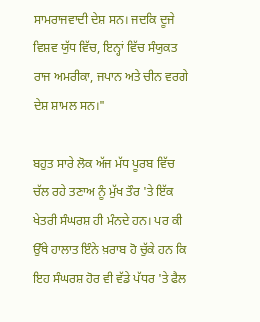ਸਾਮਰਾਜਵਾਦੀ ਦੇਸ਼ ਸਨ। ਜਦਕਿ ਦੂਜੇ ਵਿਸ਼ਵ ਯੁੱਧ ਵਿੱਚ, ਇਨ੍ਹਾਂ ਵਿੱਚ ਸੰਯੁਕਤ ਰਾਜ ਅਮਰੀਕਾ, ਜਪਾਨ ਅਤੇ ਚੀਨ ਵਰਗੇ ਦੇਸ਼ ਸ਼ਾਮਲ ਸਨ।"

ਬਹੁਤ ਸਾਰੇ ਲੋਕ ਅੱਜ ਮੱਧ ਪੂਰਬ ਵਿੱਚ ਚੱਲ ਰਹੇ ਤਣਾਅ ਨੂੰ ਮੁੱਖ ਤੌਰ 'ਤੇ ਇੱਕ ਖੇਤਰੀ ਸੰਘਰਸ਼ ਹੀ ਮੰਨਦੇ ਹਨ। ਪਰ ਕੀ ਉੱਥੇ ਹਾਲਾਤ ਇੰਨੇ ਖ਼ਰਾਬ ਹੋ ਚੁੱਕੇ ਹਨ ਕਿ ਇਹ ਸੰਘਰਸ਼ ਹੋਰ ਵੀ ਵੱਡੇ ਪੱਧਰ 'ਤੇ ਫੈਲ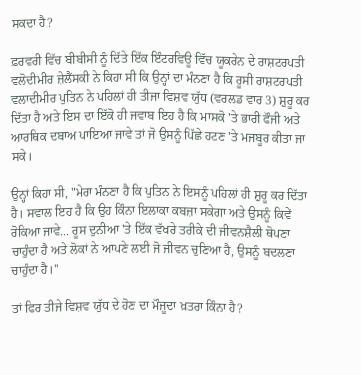ਸਕਦਾ ਹੈ?

ਫ਼ਰਵਰੀ ਵਿੱਚ ਬੀਬੀਸੀ ਨੂੰ ਦਿੱਤੇ ਇੱਕ ਇੰਟਰਵਿਊ ਵਿੱਚ ਯੂਕਰੇਨ ਦੇ ਰਾਸ਼ਟਰਪਤੀ ਵਲੋਦੀਮੀਰ ਜ਼ੇਲੈਂਸਕੀ ਨੇ ਕਿਹਾ ਸੀ ਕਿ ਉਨ੍ਹਾਂ ਦਾ ਮੰਨਣਾ ਹੈ ਕਿ ਰੂਸੀ ਰਾਸ਼ਟਰਪਤੀ ਵਲਾਦੀਮੀਰ ਪੁਤਿਨ ਨੇ ਪਹਿਲਾਂ ਹੀ ਤੀਜਾ ਵਿਸ਼ਵ ਯੁੱਧ (ਵਰਲਡ ਵਾਰ 3) ਸ਼ੁਰੂ ਕਰ ਦਿੱਤਾ ਹੈ ਅਤੇ ਇਸ ਦਾ ਇੱਕੋ ਹੀ ਜਵਾਬ ਇਹ ਹੈ ਕਿ ਮਾਸਕੋ 'ਤੇ ਭਾਰੀ ਫੌਜੀ ਅਤੇ ਆਰਥਿਕ ਦਬਾਅ ਪਾਇਆ ਜਾਵੇ ਤਾਂ ਜੋ ਉਸਨੂੰ ਪਿੱਛੇ ਹਟਣ 'ਤੇ ਮਜਬੂਰ ਕੀਤਾ ਜਾ ਸਕੇ।

ਉਨ੍ਹਾਂ ਕਿਹਾ ਸੀ, "ਮੇਰਾ ਮੰਨਣਾ ਹੈ ਕਿ ਪੁਤਿਨ ਨੇ ਇਸਨੂੰ ਪਹਿਲਾਂ ਹੀ ਸ਼ੁਰੂ ਕਰ ਦਿੱਤਾ ਹੈ। ਸਵਾਲ ਇਹ ਹੈ ਕਿ ਉਹ ਕਿੰਨਾ ਇਲਾਕਾ ਕਬਜ਼ਾ ਸਕੇਗਾ ਅਤੇ ਉਸਨੂੰ ਕਿਵੇਂ ਰੋਕਿਆ ਜਾਵੇ... ਰੂਸ ਦੁਨੀਆ 'ਤੇ ਇੱਕ ਵੱਖਰੇ ਤਰੀਕੇ ਦੀ ਜੀਵਨਸ਼ੈਲੀ ਥੋਪਣਾ ਚਾਹੁੰਦਾ ਹੈ ਅਤੇ ਲੋਕਾਂ ਨੇ ਆਪਣੇ ਲਈ ਜੋ ਜੀਵਨ ਚੁਣਿਆ ਹੈ, ਉਸਨੂੰ ਬਦਲਣਾ ਚਾਹੁੰਦਾ ਹੈ।''

ਤਾਂ ਫਿਰ ਤੀਜੇ ਵਿਸ਼ਵ ਯੁੱਧ ਦੇ ਹੋਣ ਦਾ ਮੌਜੂਦਾ ਖ਼ਤਰਾ ਕਿੰਨਾ ਹੈ?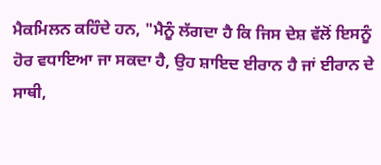ਮੈਕਮਿਲਨ ਕਹਿੰਦੇ ਹਨ, "ਮੈਨੂੰ ਲੱਗਦਾ ਹੈ ਕਿ ਜਿਸ ਦੇਸ਼ ਵੱਲੋਂ ਇਸਨੂੰ ਹੋਰ ਵਧਾਇਆ ਜਾ ਸਕਦਾ ਹੈ, ਉਹ ਸ਼ਾਇਦ ਈਰਾਨ ਹੈ ਜਾਂ ਈਰਾਨ ਦੇ ਸਾਥੀ,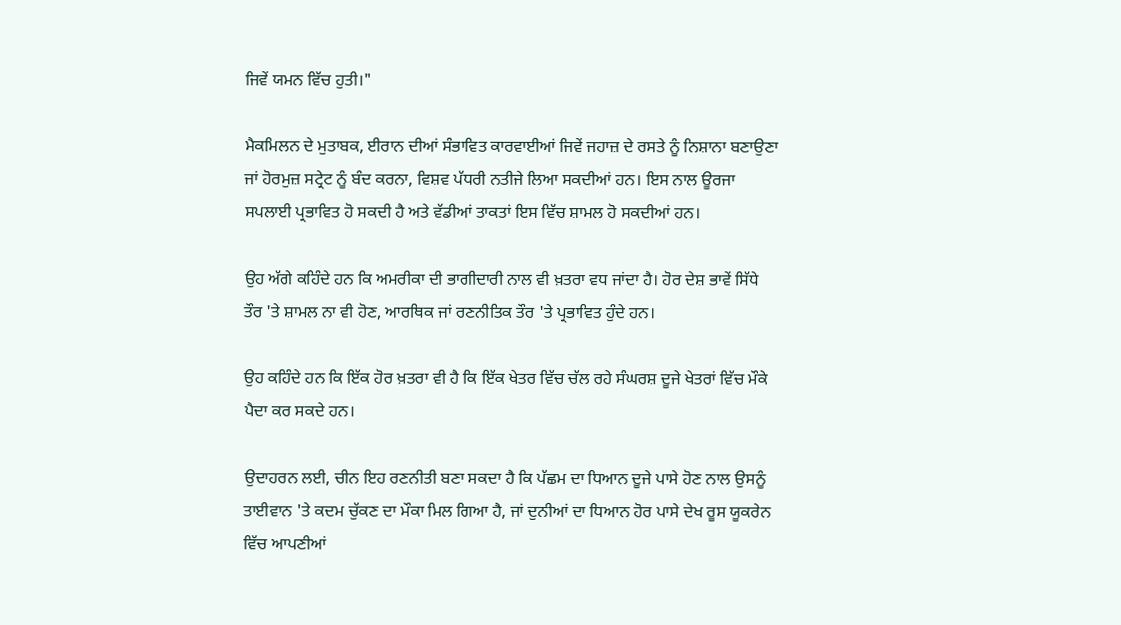ਜਿਵੇਂ ਯਮਨ ਵਿੱਚ ਹੁਤੀ।"

ਮੈਕਮਿਲਨ ਦੇ ਮੁਤਾਬਕ, ਈਰਾਨ ਦੀਆਂ ਸੰਭਾਵਿਤ ਕਾਰਵਾਈਆਂ ਜਿਵੇਂ ਜਹਾਜ਼ ਦੇ ਰਸਤੇ ਨੂੰ ਨਿਸ਼ਾਨਾ ਬਣਾਉਣਾ ਜਾਂ ਹੋਰਮੁਜ਼ ਸਟ੍ਰੇਟ ਨੂੰ ਬੰਦ ਕਰਨਾ, ਵਿਸ਼ਵ ਪੱਧਰੀ ਨਤੀਜੇ ਲਿਆ ਸਕਦੀਆਂ ਹਨ। ਇਸ ਨਾਲ ਊਰਜਾ ਸਪਲਾਈ ਪ੍ਰਭਾਵਿਤ ਹੋ ਸਕਦੀ ਹੈ ਅਤੇ ਵੱਡੀਆਂ ਤਾਕਤਾਂ ਇਸ ਵਿੱਚ ਸ਼ਾਮਲ ਹੋ ਸਕਦੀਆਂ ਹਨ।

ਉਹ ਅੱਗੇ ਕਹਿੰਦੇ ਹਨ ਕਿ ਅਮਰੀਕਾ ਦੀ ਭਾਗੀਦਾਰੀ ਨਾਲ ਵੀ ਖ਼ਤਰਾ ਵਧ ਜਾਂਦਾ ਹੈ। ਹੋਰ ਦੇਸ਼ ਭਾਵੇਂ ਸਿੱਧੇ ਤੌਰ 'ਤੇ ਸ਼ਾਮਲ ਨਾ ਵੀ ਹੋਣ, ਆਰਥਿਕ ਜਾਂ ਰਣਨੀਤਿਕ ਤੌਰ 'ਤੇ ਪ੍ਰਭਾਵਿਤ ਹੁੰਦੇ ਹਨ।

ਉਹ ਕਹਿੰਦੇ ਹਨ ਕਿ ਇੱਕ ਹੋਰ ਖ਼ਤਰਾ ਵੀ ਹੈ ਕਿ ਇੱਕ ਖੇਤਰ ਵਿੱਚ ਚੱਲ ਰਹੇ ਸੰਘਰਸ਼ ਦੂਜੇ ਖੇਤਰਾਂ ਵਿੱਚ ਮੌਕੇ ਪੈਦਾ ਕਰ ਸਕਦੇ ਹਨ।

ਉਦਾਹਰਨ ਲਈ, ਚੀਨ ਇਹ ਰਣਨੀਤੀ ਬਣਾ ਸਕਦਾ ਹੈ ਕਿ ਪੱਛਮ ਦਾ ਧਿਆਨ ਦੂਜੇ ਪਾਸੇ ਹੋਣ ਨਾਲ ਉਸਨੂੰ ਤਾਈਵਾਨ 'ਤੇ ਕਦਮ ਚੁੱਕਣ ਦਾ ਮੌਕਾ ਮਿਲ ਗਿਆ ਹੈ, ਜਾਂ ਦੁਨੀਆਂ ਦਾ ਧਿਆਨ ਹੋਰ ਪਾਸੇ ਦੇਖ ਰੂਸ ਯੂਕਰੇਨ ਵਿੱਚ ਆਪਣੀਆਂ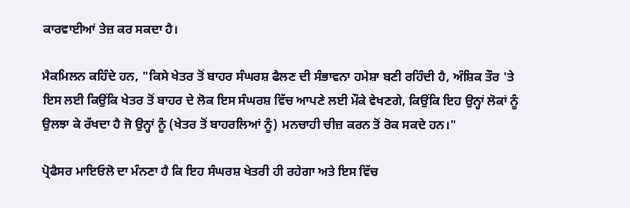ਕਾਰਵਾਈਆਂ ਤੇਜ਼ ਕਰ ਸਕਦਾ ਹੈ।

ਮੈਕਮਿਲਨ ਕਹਿੰਦੇ ਹਨ, "ਕਿਸੇ ਖੇਤਰ ਤੋਂ ਬਾਹਰ ਸੰਘਰਸ਼ ਫੈਲਣ ਦੀ ਸੰਭਾਵਨਾ ਹਮੇਸ਼ਾ ਬਣੀ ਰਹਿੰਦੀ ਹੈ, ਅੰਸ਼ਿਕ ਤੌਰ 'ਤੇ ਇਸ ਲਈ ਕਿਉਂਕਿ ਖੇਤਰ ਤੋਂ ਬਾਹਰ ਦੇ ਲੋਕ ਇਸ ਸੰਘਰਸ਼ ਵਿੱਚ ਆਪਣੇ ਲਈ ਮੌਕੇ ਵੇਖਣਗੇ, ਕਿਉਂਕਿ ਇਹ ਉਨ੍ਹਾਂ ਲੋਕਾਂ ਨੂੰ ਉਲਝਾ ਕੇ ਰੱਖਦਾ ਹੈ ਜੋ ਉਨ੍ਹਾਂ ਨੂੰ (ਖੇਤਰ ਤੋਂ ਬਾਹਰਲਿਆਂ ਨੂੰ) ਮਨਚਾਹੀ ਚੀਜ਼ ਕਰਨ ਤੋਂ ਰੋਕ ਸਕਦੇ ਹਨ।"

ਪ੍ਰੋਫੈਸਰ ਮਾਇਓਲੋ ਦਾ ਮੰਨਣਾ ਹੈ ਕਿ ਇਹ ਸੰਘਰਸ਼ ਖੇਤਰੀ ਹੀ ਰਹੇਗਾ ਅਤੇ ਇਸ ਵਿੱਚ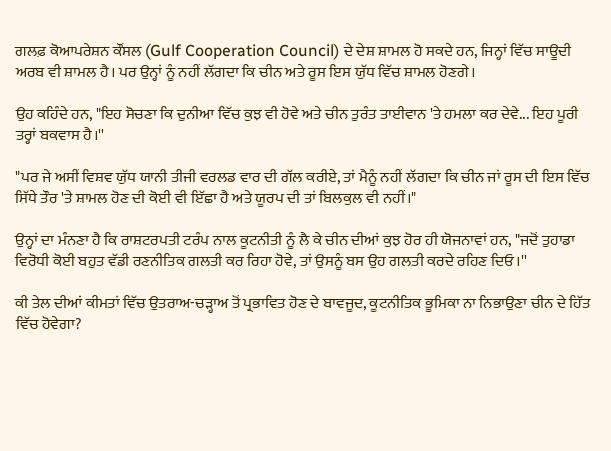ਗਲਫ਼ ਕੋਆਪਰੇਸ਼ਨ ਕੌਂਸਲ (Gulf Cooperation Council) ਦੇ ਦੇਸ਼ ਸ਼ਾਮਲ ਹੋ ਸਕਦੇ ਹਨ, ਜਿਨ੍ਹਾਂ ਵਿੱਚ ਸਾਊਦੀ ਅਰਬ ਵੀ ਸ਼ਾਮਲ ਹੈ। ਪਰ ਉਨ੍ਹਾਂ ਨੂੰ ਨਹੀਂ ਲੱਗਦਾ ਕਿ ਚੀਨ ਅਤੇ ਰੂਸ ਇਸ ਯੁੱਧ ਵਿੱਚ ਸ਼ਾਮਲ ਹੋਣਗੇ।

ਉਹ ਕਹਿੰਦੇ ਹਨ, "ਇਹ ਸੋਚਣਾ ਕਿ ਦੁਨੀਆ ਵਿੱਚ ਕੁਝ ਵੀ ਹੋਵੇ ਅਤੇ ਚੀਨ ਤੁਰੰਤ ਤਾਈਵਾਨ 'ਤੇ ਹਮਲਾ ਕਰ ਦੇਵੇ... ਇਹ ਪੂਰੀ ਤਰ੍ਹਾਂ ਬਕਵਾਸ ਹੈ।''

"ਪਰ ਜੇ ਅਸੀਂ ਵਿਸ਼ਵ ਯੁੱਧ ਯਾਨੀ ਤੀਜੀ ਵਰਲਡ ਵਾਰ ਦੀ ਗੱਲ ਕਰੀਏ, ਤਾਂ ਮੈਨੂੰ ਨਹੀਂ ਲੱਗਦਾ ਕਿ ਚੀਨ ਜਾਂ ਰੂਸ ਦੀ ਇਸ ਵਿੱਚ ਸਿੱਧੇ ਤੌਰ 'ਤੇ ਸ਼ਾਮਲ ਹੋਣ ਦੀ ਕੋਈ ਵੀ ਇੱਛਾ ਹੈ ਅਤੇ ਯੂਰਪ ਦੀ ਤਾਂ ਬਿਲਕੁਲ ਵੀ ਨਹੀਂ।"

ਉਨ੍ਹਾਂ ਦਾ ਮੰਨਣਾ ਹੈ ਕਿ ਰਾਸ਼ਟਰਪਤੀ ਟਰੰਪ ਨਾਲ ਕੂਟਨੀਤੀ ਨੂੰ ਲੈ ਕੇ ਚੀਨ ਦੀਆਂ ਕੁਝ ਹੋਰ ਹੀ ਯੋਜਨਾਵਾਂ ਹਨ, "ਜਦੋਂ ਤੁਹਾਡਾ ਵਿਰੋਧੀ ਕੋਈ ਬਹੁਤ ਵੱਡੀ ਰਣਨੀਤਿਕ ਗਲਤੀ ਕਰ ਰਿਹਾ ਹੋਵੇ, ਤਾਂ ਉਸਨੂੰ ਬਸ ਉਹ ਗਲਤੀ ਕਰਦੇ ਰਹਿਣ ਦਿਓ।''

ਕੀ ਤੇਲ ਦੀਆਂ ਕੀਮਤਾਂ ਵਿੱਚ ਉਤਰਾਅ-ਚੜ੍ਹਾਅ ਤੋਂ ਪ੍ਰਭਾਵਿਤ ਹੋਣ ਦੇ ਬਾਵਜੂਦ, ਕੂਟਨੀਤਿਕ ਭੂਮਿਕਾ ਨਾ ਨਿਭਾਉਣਾ ਚੀਨ ਦੇ ਹਿੱਤ ਵਿੱਚ ਹੋਵੇਗਾ?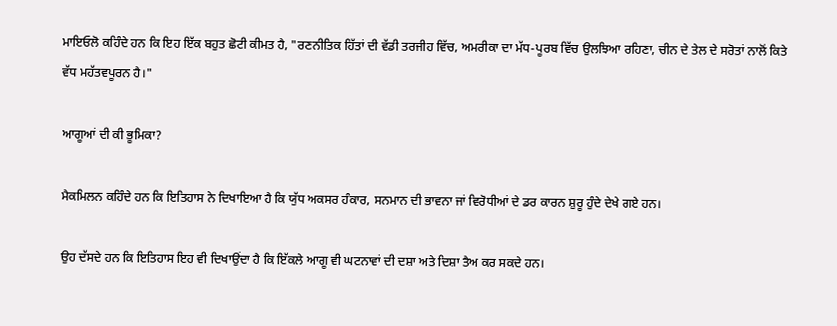ਮਾਇਓਲੋ ਕਹਿੰਦੇ ਹਨ ਕਿ ਇਹ ਇੱਕ ਬਹੁਤ ਛੋਟੀ ਕੀਮਤ ਹੈ, "ਰਣਨੀਤਿਕ ਹਿੱਤਾਂ ਦੀ ਵੱਡੀ ਤਰਜੀਹ ਵਿੱਚ, ਅਮਰੀਕਾ ਦਾ ਮੱਧ-ਪੂਰਬ ਵਿੱਚ ਉਲਝਿਆ ਰਹਿਣਾ, ਚੀਨ ਦੇ ਤੇਲ ਦੇ ਸਰੋਤਾਂ ਨਾਲੋਂ ਕਿਤੇ ਵੱਧ ਮਹੱਤਵਪੂਰਨ ਹੈ।"

ਆਗੂਆਂ ਦੀ ਕੀ ਭੂਮਿਕਾ?

ਮੈਕਮਿਲਨ ਕਹਿੰਦੇ ਹਨ ਕਿ ਇਤਿਹਾਸ ਨੇ ਦਿਖਾਇਆ ਹੈ ਕਿ ਯੁੱਧ ਅਕਸਰ ਹੰਕਾਰ, ਸਨਮਾਨ ਦੀ ਭਾਵਨਾ ਜਾਂ ਵਿਰੋਧੀਆਂ ਦੇ ਡਰ ਕਾਰਨ ਸ਼ੁਰੂ ਹੁੰਦੇ ਦੇਖੇ ਗਏ ਹਨ।

ਉਹ ਦੱਸਦੇ ਹਨ ਕਿ ਇਤਿਹਾਸ ਇਹ ਵੀ ਦਿਖਾਉਂਦਾ ਹੈ ਕਿ ਇੱਕਲੇ ਆਗੂ ਵੀ ਘਟਨਾਵਾਂ ਦੀ ਦਸ਼ਾ ਅਤੇ ਦਿਸ਼ਾ ਤੈਅ ਕਰ ਸਕਦੇ ਹਨ।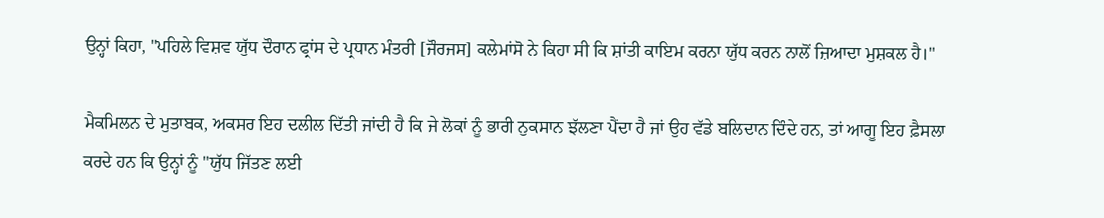ਉਨ੍ਹਾਂ ਕਿਹਾ, "ਪਹਿਲੇ ਵਿਸ਼ਵ ਯੁੱਧ ਦੌਰਾਨ ਫ੍ਰਾਂਸ ਦੇ ਪ੍ਰਧਾਨ ਮੰਤਰੀ [ਜੌਰਜਸ] ਕਲੇਮਾਂਸੋ ਨੇ ਕਿਹਾ ਸੀ ਕਿ ਸ਼ਾਂਤੀ ਕਾਇਮ ਕਰਨਾ ਯੁੱਧ ਕਰਨ ਨਾਲੋਂ ਜ਼ਿਆਦਾ ਮੁਸ਼ਕਲ ਹੈ।"

ਮੈਕਮਿਲਨ ਦੇ ਮੁਤਾਬਕ, ਅਕਸਰ ਇਹ ਦਲੀਲ ਦਿੱਤੀ ਜਾਂਦੀ ਹੈ ਕਿ ਜੇ ਲੋਕਾਂ ਨੂੰ ਭਾਰੀ ਨੁਕਸਾਨ ਝੱਲਣਾ ਪੈਂਦਾ ਹੈ ਜਾਂ ਉਹ ਵੱਡੇ ਬਲਿਦਾਨ ਦਿੰਦੇ ਹਨ, ਤਾਂ ਆਗੂ ਇਹ ਫ਼ੈਸਲਾ ਕਰਦੇ ਹਨ ਕਿ ਉਨ੍ਹਾਂ ਨੂੰ "ਯੁੱਧ ਜਿੱਤਣ ਲਈ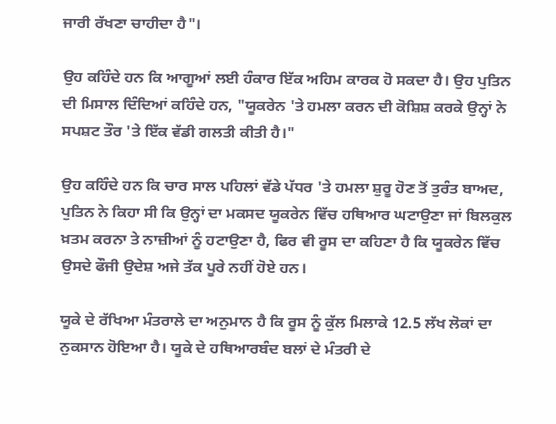ਜਾਰੀ ਰੱਖਣਾ ਚਾਹੀਦਾ ਹੈ"।

ਉਹ ਕਹਿੰਦੇ ਹਨ ਕਿ ਆਗੂਆਂ ਲਈ ਹੰਕਾਰ ਇੱਕ ਅਹਿਮ ਕਾਰਕ ਹੋ ਸਕਦਾ ਹੈ। ਉਹ ਪੁਤਿਨ ਦੀ ਮਿਸਾਲ ਦਿੰਦਿਆਂ ਕਹਿੰਦੇ ਹਨ, "ਯੂਕਰੇਨ 'ਤੇ ਹਮਲਾ ਕਰਨ ਦੀ ਕੋਸ਼ਿਸ਼ ਕਰਕੇ ਉਨ੍ਹਾਂ ਨੇ ਸਪਸ਼ਟ ਤੌਰ 'ਤੇ ਇੱਕ ਵੱਡੀ ਗਲਤੀ ਕੀਤੀ ਹੈ।"

ਉਹ ਕਹਿੰਦੇ ਹਨ ਕਿ ਚਾਰ ਸਾਲ ਪਹਿਲਾਂ ਵੱਡੇ ਪੱਧਰ 'ਤੇ ਹਮਲਾ ਸ਼ੁਰੂ ਹੋਣ ਤੋਂ ਤੁਰੰਤ ਬਾਅਦ, ਪੁਤਿਨ ਨੇ ਕਿਹਾ ਸੀ ਕਿ ਉਨ੍ਹਾਂ ਦਾ ਮਕਸਦ ਯੂਕਰੇਨ ਵਿੱਚ ਹਥਿਆਰ ਘਟਾਉਣਾ ਜਾਂ ਬਿਲਕੁਲ ਖ਼ਤਮ ਕਰਨਾ ਤੇ ਨਾਜ਼ੀਆਂ ਨੂੰ ਹਟਾਉਣਾ ਹੈ, ਫਿਰ ਵੀ ਰੂਸ ਦਾ ਕਹਿਣਾ ਹੈ ਕਿ ਯੂਕਰੇਨ ਵਿੱਚ ਉਸਦੇ ਫੌਜੀ ਉਦੇਸ਼ ਅਜੇ ਤੱਕ ਪੂਰੇ ਨਹੀਂ ਹੋਏ ਹਨ।

ਯੂਕੇ ਦੇ ਰੱਖਿਆ ਮੰਤਰਾਲੇ ਦਾ ਅਨੁਮਾਨ ਹੈ ਕਿ ਰੂਸ ਨੂੰ ਕੁੱਲ ਮਿਲਾਕੇ 12.5 ਲੱਖ ਲੋਕਾਂ ਦਾ ਨੁਕਸਾਨ ਹੋਇਆ ਹੈ। ਯੂਕੇ ਦੇ ਹਥਿਆਰਬੰਦ ਬਲਾਂ ਦੇ ਮੰਤਰੀ ਦੇ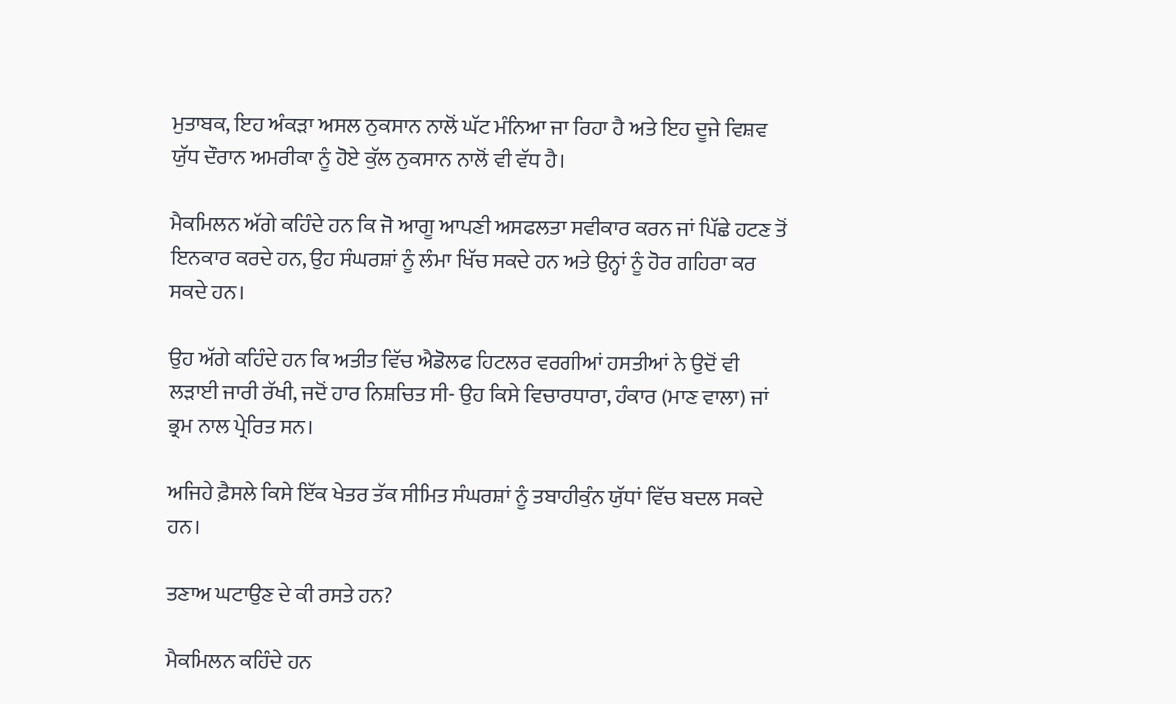ਮੁਤਾਬਕ, ਇਹ ਅੰਕੜਾ ਅਸਲ ਨੁਕਸਾਨ ਨਾਲੋਂ ਘੱਟ ਮੰਨਿਆ ਜਾ ਰਿਹਾ ਹੈ ਅਤੇ ਇਹ ਦੂਜੇ ਵਿਸ਼ਵ ਯੁੱਧ ਦੌਰਾਨ ਅਮਰੀਕਾ ਨੂੰ ਹੋਏ ਕੁੱਲ ਨੁਕਸਾਨ ਨਾਲੋਂ ਵੀ ਵੱਧ ਹੈ।

ਮੈਕਮਿਲਨ ਅੱਗੇ ਕਹਿੰਦੇ ਹਨ ਕਿ ਜੋ ਆਗੂ ਆਪਣੀ ਅਸਫਲਤਾ ਸਵੀਕਾਰ ਕਰਨ ਜਾਂ ਪਿੱਛੇ ਹਟਣ ਤੋਂ ਇਨਕਾਰ ਕਰਦੇ ਹਨ, ਉਹ ਸੰਘਰਸ਼ਾਂ ਨੂੰ ਲੰਮਾ ਖਿੱਚ ਸਕਦੇ ਹਨ ਅਤੇ ਉਨ੍ਹਾਂ ਨੂੰ ਹੋਰ ਗਹਿਰਾ ਕਰ ਸਕਦੇ ਹਨ।

ਉਹ ਅੱਗੇ ਕਹਿੰਦੇ ਹਨ ਕਿ ਅਤੀਤ ਵਿੱਚ ਐਡੋਲਫ ਹਿਟਲਰ ਵਰਗੀਆਂ ਹਸਤੀਆਂ ਨੇ ਉਦੋਂ ਵੀ ਲੜਾਈ ਜਾਰੀ ਰੱਖੀ, ਜਦੋਂ ਹਾਰ ਨਿਸ਼ਚਿਤ ਸੀ- ਉਹ ਕਿਸੇ ਵਿਚਾਰਧਾਰਾ, ਹੰਕਾਰ (ਮਾਣ ਵਾਲਾ) ਜਾਂ ਭ੍ਰਮ ਨਾਲ ਪ੍ਰੇਰਿਤ ਸਨ।

ਅਜਿਹੇ ਫ਼ੈਸਲੇ ਕਿਸੇ ਇੱਕ ਖੇਤਰ ਤੱਕ ਸੀਮਿਤ ਸੰਘਰਸ਼ਾਂ ਨੂੰ ਤਬਾਹੀਕੁੰਨ ਯੁੱਧਾਂ ਵਿੱਚ ਬਦਲ ਸਕਦੇ ਹਨ।

ਤਣਾਅ ਘਟਾਉਣ ਦੇ ਕੀ ਰਸਤੇ ਹਨ?

ਮੈਕਮਿਲਨ ਕਹਿੰਦੇ ਹਨ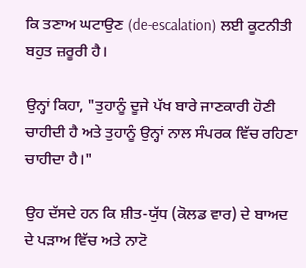ਕਿ ਤਣਾਅ ਘਟਾਉਣ (de-escalation) ਲਈ ਕੂਟਨੀਤੀ ਬਹੁਤ ਜ਼ਰੂਰੀ ਹੈ।

ਉਨ੍ਹਾਂ ਕਿਹਾ, "ਤੁਹਾਨੂੰ ਦੂਜੇ ਪੱਖ ਬਾਰੇ ਜਾਣਕਾਰੀ ਹੋਣੀ ਚਾਹੀਦੀ ਹੈ ਅਤੇ ਤੁਹਾਨੂੰ ਉਨ੍ਹਾਂ ਨਾਲ ਸੰਪਰਕ ਵਿੱਚ ਰਹਿਣਾ ਚਾਹੀਦਾ ਹੈ।"

ਉਹ ਦੱਸਦੇ ਹਨ ਕਿ ਸ਼ੀਤ-ਯੁੱਧ (ਕੋਲਡ ਵਾਰ) ਦੇ ਬਾਅਦ ਦੇ ਪੜਾਅ ਵਿੱਚ ਅਤੇ ਨਾਟੋ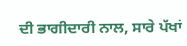ਦੀ ਭਾਗੀਦਾਰੀ ਨਾਲ, ਸਾਰੇ ਪੱਖਾਂ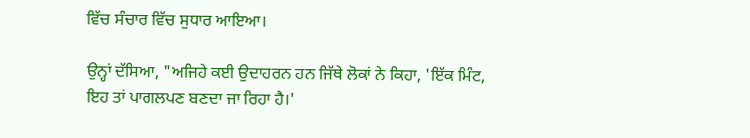ਵਿੱਚ ਸੰਚਾਰ ਵਿੱਚ ਸੁਧਾਰ ਆਇਆ।

ਉਨ੍ਹਾਂ ਦੱਸਿਆ, "ਅਜਿਹੇ ਕਈ ਉਦਾਹਰਨ ਹਨ ਜਿੱਥੇ ਲੋਕਾਂ ਨੇ ਕਿਹਾ, 'ਇੱਕ ਮਿੰਟ, ਇਹ ਤਾਂ ਪਾਗਲਪਣ ਬਣਦਾ ਜਾ ਰਿਹਾ ਹੈ।'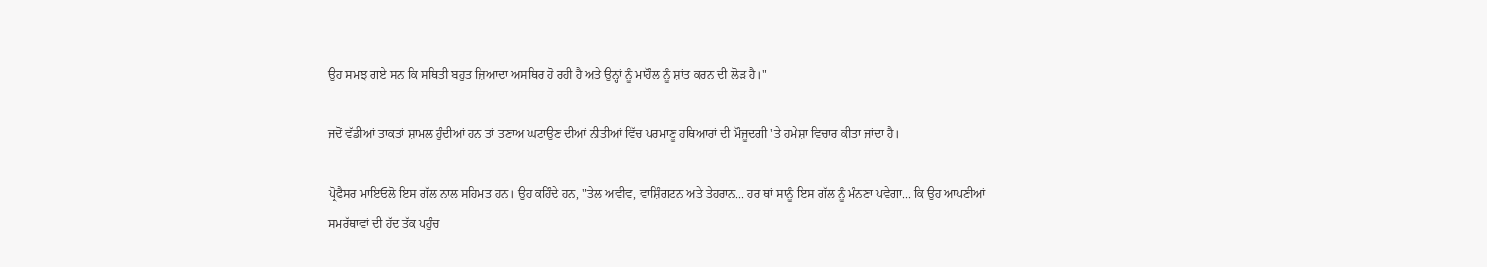ਉਹ ਸਮਝ ਗਏ ਸਨ ਕਿ ਸਥਿਤੀ ਬਹੁਤ ਜ਼ਿਆਦਾ ਅਸਥਿਰ ਹੋ ਰਹੀ ਹੈ ਅਤੇ ਉਨ੍ਹਾਂ ਨੂੰ ਮਾਹੌਲ ਨੂੰ ਸ਼ਾਂਤ ਕਰਨ ਦੀ ਲੋੜ ਹੈ।"

ਜਦੋਂ ਵੱਡੀਆਂ ਤਾਕਤਾਂ ਸ਼ਾਮਲ ਹੁੰਦੀਆਂ ਹਨ ਤਾਂ ਤਣਾਅ ਘਟਾਉਣ ਦੀਆਂ ਨੀਤੀਆਂ ਵਿੱਚ ਪਰਮਾਣੂ ਹਥਿਆਰਾਂ ਦੀ ਮੌਜੂਦਗੀ 'ਤੇ ਹਮੇਸ਼ਾ ਵਿਚਾਰ ਕੀਤਾ ਜਾਂਦਾ ਹੈ।

ਪ੍ਰੋਫੈਸਰ ਮਾਇਓਲੋ ਇਸ ਗੱਲ ਨਾਲ ਸਹਿਮਤ ਹਨ। ਉਹ ਕਹਿੰਦੇ ਹਨ, "ਤੇਲ ਅਵੀਵ, ਵਾਸ਼ਿੰਗਟਨ ਅਤੇ ਤੇਹਰਾਨ... ਹਰ ਥਾਂ ਸਾਨੂੰ ਇਸ ਗੱਲ ਨੂੰ ਮੰਨਣਾ ਪਵੇਗਾ... ਕਿ ਉਹ ਆਪਣੀਆਂ ਸਮਰੱਥਾਵਾਂ ਦੀ ਹੱਦ ਤੱਕ ਪਹੁੰਚ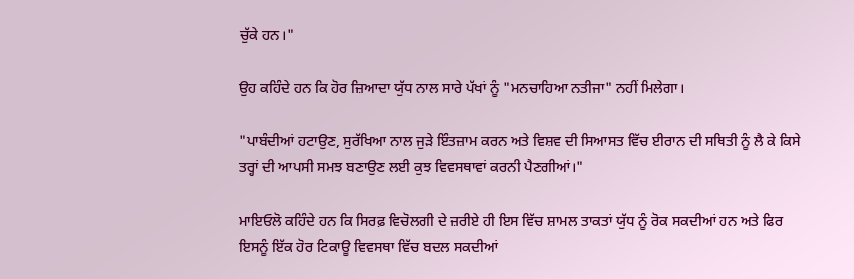ਚੁੱਕੇ ਹਨ।"

ਉਹ ਕਹਿੰਦੇ ਹਨ ਕਿ ਹੋਰ ਜ਼ਿਆਦਾ ਯੁੱਧ ਨਾਲ ਸਾਰੇ ਪੱਖਾਂ ਨੂੰ "ਮਨਚਾਹਿਆ ਨਤੀਜਾ" ਨਹੀਂ ਮਿਲੇਗਾ।

"ਪਾਬੰਦੀਆਂ ਹਟਾਉਣ, ਸੁਰੱਖਿਆ ਨਾਲ ਜੁੜੇ ਇੰਤਜ਼ਾਮ ਕਰਨ ਅਤੇ ਵਿਸ਼ਵ ਦੀ ਸਿਆਸਤ ਵਿੱਚ ਈਰਾਨ ਦੀ ਸਥਿਤੀ ਨੂੰ ਲੈ ਕੇ ਕਿਸੇ ਤਰ੍ਹਾਂ ਦੀ ਆਪਸੀ ਸਮਝ ਬਣਾਉਣ ਲਈ ਕੁਝ ਵਿਵਸਥਾਵਾਂ ਕਰਨੀ ਪੈਣਗੀਆਂ।"

ਮਾਇਓਲੋ ਕਹਿੰਦੇ ਹਨ ਕਿ ਸਿਰਫ਼ ਵਿਚੋਲਗੀ ਦੇ ਜ਼ਰੀਏ ਹੀ ਇਸ ਵਿੱਚ ਸ਼ਾਮਲ ਤਾਕਤਾਂ ਯੁੱਧ ਨੂੰ ਰੋਕ ਸਕਦੀਆਂ ਹਨ ਅਤੇ ਫਿਰ ਇਸਨੂੰ ਇੱਕ ਹੋਰ ਟਿਕਾਊ ਵਿਵਸਥਾ ਵਿੱਚ ਬਦਲ ਸਕਦੀਆਂ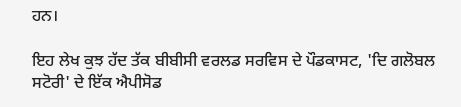ਹਨ।

ਇਹ ਲੇਖ ਕੁਝ ਹੱਦ ਤੱਕ ਬੀਬੀਸੀ ਵਰਲਡ ਸਰਵਿਸ ਦੇ ਪੌਡਕਾਸਟ, 'ਦਿ ਗਲੋਬਲ ਸਟੋਰੀ' ਦੇ ਇੱਕ ਐਪੀਸੋਡ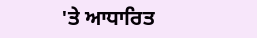'ਤੇ ਆਧਾਰਿਤ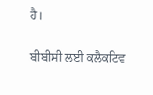ਹੈ।

ਬੀਬੀਸੀ ਲਈ ਕਲੈਕਟਿਵ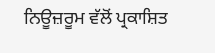ਨਿਊਜ਼ਰੂਮ ਵੱਲੋਂ ਪ੍ਰਕਾਸ਼ਿਤ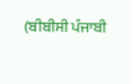(ਬੀਬੀਸੀ ਪੰਜਾਬੀ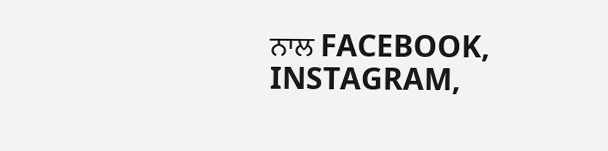ਨਾਲ FACEBOOK, INSTAGRAM,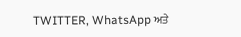TWITTER, WhatsApp ਅਤੇ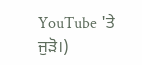YouTube 'ਤੇ ਜੁੜੋ।)